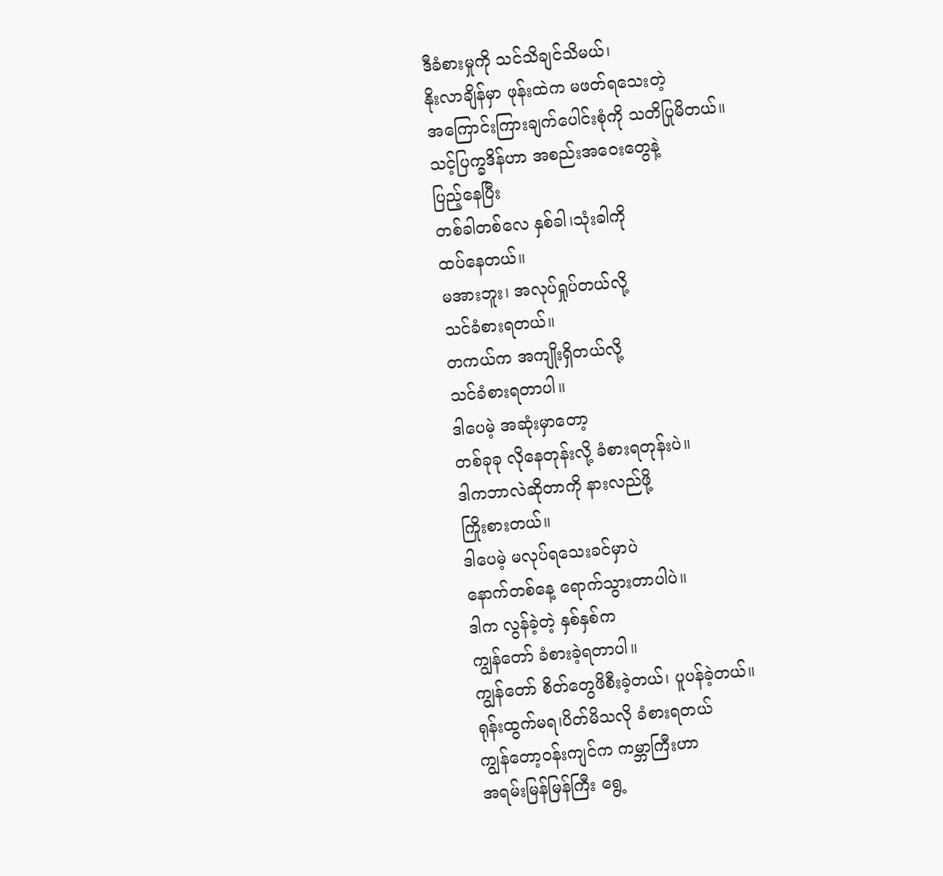ဒီခံစားမှုကို သင်သိချင်သိမယ်၊
နိုးလာချိန်မှာ ဖုန်းထဲက မဖတ်ရသေးတဲ့
အကြောင်းကြားချက်ပေါင်းစုံကို သတိပြုမိတယ်။
သင့်ပြက္ခဒိန်ဟာ အစည်းအဝေးတွေနဲ့
ပြည့်နေပြီး
တစ်ခါတစ်လေ နှစ်ခါ၊သုံးခါကို
ထပ်နေတယ်။
မအားဘူး၊ အလုပ်ရှုပ်တယ်လို့
သင်ခံစားရတယ်။
တကယ်က အကျိုးရှိတယ်လို့
သင်ခံစားရတာပါ။
ဒါပေမဲ့ အဆုံးမှာတော့
တစ်ခုခု လိုနေတုန်းလို့ ခံစားရတုန်းပဲ။
ဒါကဘာလဲဆိုတာကို နားလည်ဖို့
ကြိုးစားတယ်။
ဒါပေမဲ့ မလုပ်ရသေးခင်မှာပဲ
နောက်တစ်နေ့ ရောက်သွားတာပါပဲ။
ဒါက လွန်ခဲ့တဲ့ နှစ်နှစ်က
ကျွန်တော် ခံစားခဲ့ရတာပါ။
ကျွန်တော် စိတ်တွေဖိစီးခဲ့တယ်၊ ပူပန်ခဲ့တယ်။
ရုန်းထွက်မရ၊ပိတ်မိသလို ခံစားရတယ်
ကျွန်တော့ဝန်းကျင်က ကမ္ဘာကြီးဟာ
အရမ်းမြန်မြန်ကြီး ရွေ့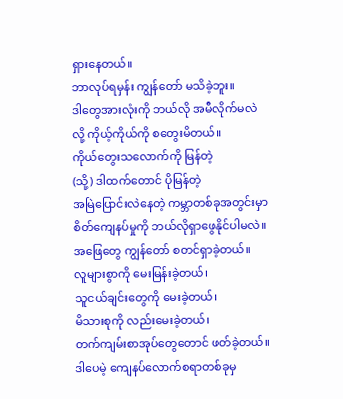ရှားနေတယ်။
ဘာလုပ်ရမှန်း ကျွန်တော် မသိခဲ့ဘူး။
ဒါတွေအားလုံးကို ဘယ်လို အမီလိုက်မလဲ
လို့ ကိုယ့်ကိုယ်ကို စတွေးမိတယ်။
ကိုယ်တွေးသလောက်ကို မြန်တဲ့
(သို့) ဒါထက်တောင် ပိုမြန်တဲ့
အမြဲပြောင်းလဲနေတဲ့ ကမ္ဘာတစ်ခုအတွင်းမှာ
စိတ်ကျေနပ်မှုကို ဘယ်လိုရှာဖွေနိုင်ပါမလဲ။
အဖြေတွေ ကျွန်တော် စတင်ရှာခဲ့တယ်။
လူများစွာကို မေးမြန်းခဲ့တယ်၊
သူငယ်ချင်းတွေကို မေးခဲ့တယ်၊
မိသားစုကို လည်းမေးခဲ့တယ်၊
တက်ကျမ်းစာအုပ်တွေတောင် ဖတ်ခဲ့တယ်။
ဒါပေမဲ့ ကျေနပ်လောက်စရာတစ်ခုမှ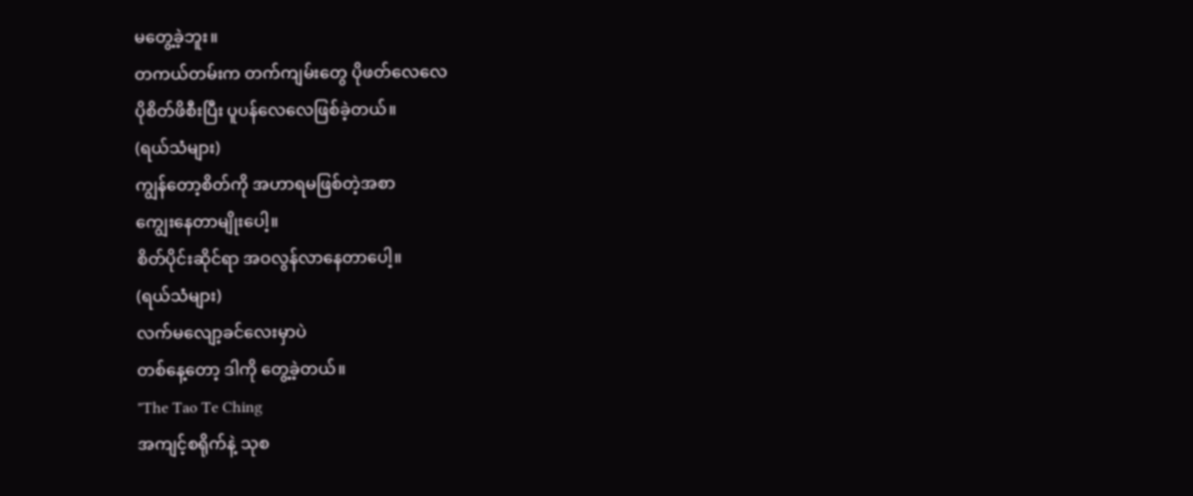မတွေ့ခဲ့ဘူး။
တကယ်တမ်းက တက်ကျမ်းတွေ ပိုဖတ်လေလေ
ပိုစိတ်ဖိစီးပြီး ပူပန်လေလေဖြစ်ခဲ့တယ်။
(ရယ်သံများ)
ကျွန်တော့စိတ်ကို အဟာရမဖြစ်တဲ့အစာ
ကျွေးနေတာမျိုးပေါ့။
စိတ်ပိုင်းဆိုင်ရာ အဝလွန်လာနေတာပေါ့။
(ရယ်သံများ)
လက်မလျော့ခင်လေးမှာပဲ
တစ်နေ့တော့ ဒါကို တွေ့ခဲ့တယ်။
"The Tao Te Ching
အကျင့်စရိုက်နဲ့ သုစ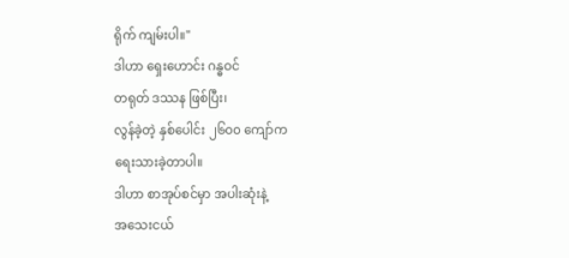ရိုက် ကျမ်းပါ။"
ဒါဟာ ရှေးဟောင်း ဂန္ဓဝင်
တရုတ် ဒဿန ဖြစ်ပြီး၊
လွန်ခဲ့တဲ့ နှစ်ပေါင်း ၂၆၀၀ ကျော်က
ရေးသားခဲ့တာပါ။
ဒါဟာ စာအုပ်စင်မှာ အပါးဆုံးနဲ့
အသေးငယ်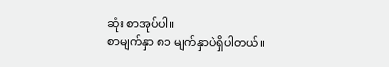ဆုံး စာအုပ်ပါ။
စာမျက်နှာ ၈၁ မျက်နှာပဲရှိပါတယ်။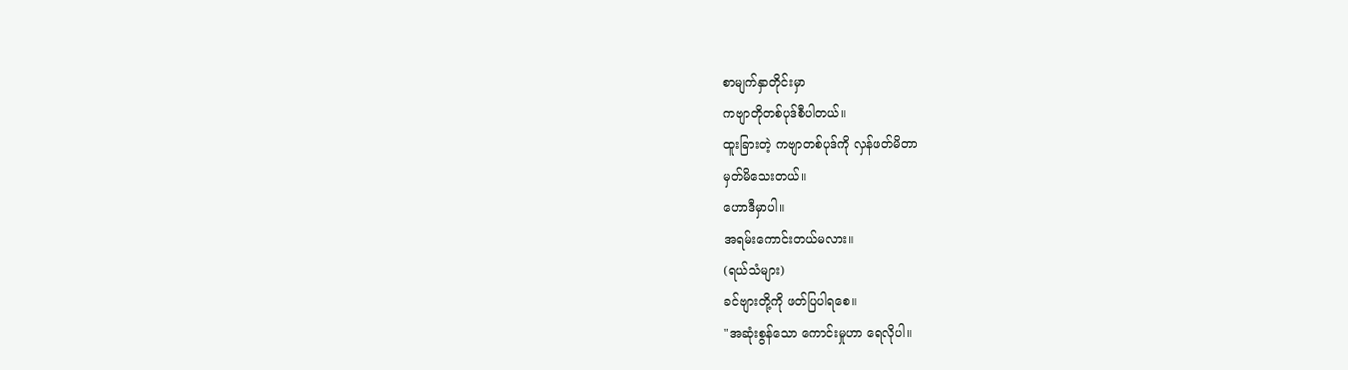စာမျက်နှာတိုင်းမှာ
ကဗျာတိုတစ်ပုဒ်စီပါတယ်။
ထူးခြားတဲ့ ကဗျာတစ်ပုဒ်ကို လှန်ဖတ်မိတာ
မှတ်မိသေးတယ်။
ဟောဒီမှာပါ။
အရမ်းကောင်းတယ်မလား။
(ရယ်သံများ)
ခင်ဗျားတို့ကို ဖတ်ပြပါရစေ။
"အဆုံးစွန်သော ကောင်းမှုဟာ ရေလိုပါ။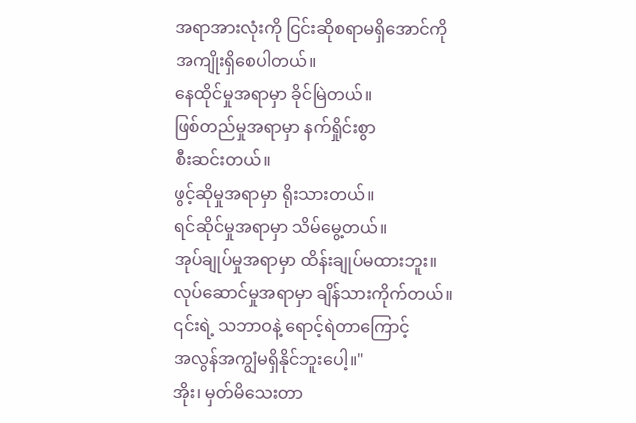အရာအားလုံးကို ငြင်းဆိုစရာမရှိအောင်ကို
အကျိုးရှိစေပါတယ်။
နေထိုင်မှုအရာမှာ ခိုင်မြဲတယ်။
ဖြစ်တည်မှုအရာမှာ နက်ရှိုင်းစွာ
စီးဆင်းတယ်။
ဖွင့်ဆိုမှုအရာမှာ ရိုးသားတယ်။
ရင်ဆိုင်မှုအရာမှာ သိမ်မွေ့တယ်။
အုပ်ချုပ်မှုအရာမှာ ထိန်းချုပ်မထားဘူး။
လုပ်ဆောင်မှုအရာမှာ ချိန်သားကိုက်တယ်။
၎င်းရဲ့ သဘာဝနဲ့ ရောင့်ရဲတာကြောင့်
အလွန်အကျွံမရှိနိုင်ဘူးပေါ့။"
အိုး၊ မှတ်မိသေးတာ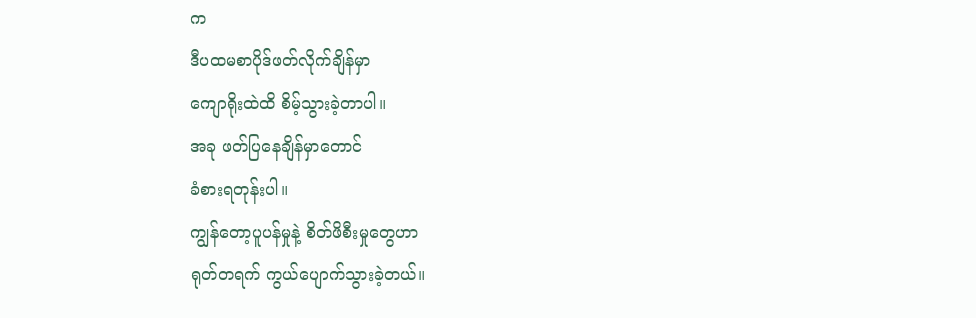က
ဒီပထမစာပိုဒ်ဖတ်လိုက်ချိန်မှာ
ကျောရိုးထဲထိ စိမ့်သွားခဲ့တာပါ။
အခု ဖတ်ပြနေချိန်မှာတောင်
ခံစားရတုန်းပါ။
ကျွန်တော့ပူပန်မှုနဲ့ စိတ်ဖိစီးမှုတွေဟာ
ရုတ်တရက် ကွယ်ပျောက်သွားခဲ့တယ်။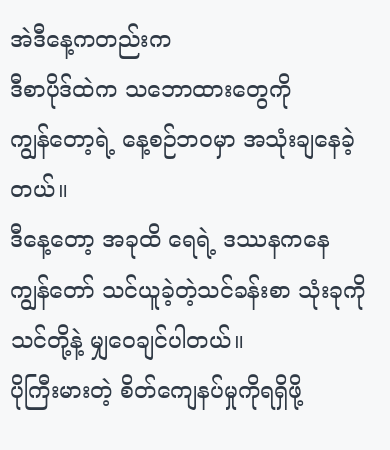အဲဒီနေ့ကတည်းက
ဒီစာပိုဒ်ထဲက သဘောထားတွေကို
ကျွန်တော့ရဲ့ နေ့စဉ်ဘဝမှာ အသုံးချနေခဲ့တယ်။
ဒီနေ့တော့ အခုထိ ရေရဲ့ ဒဿနကနေ
ကျွန်တော် သင်ယူခဲ့တဲ့သင်ခန်းစာ သုံးခုကို
သင်တို့နဲ့ မျှဝေချင်ပါတယ်။
ပိုကြီးမားတဲ့ စိတ်ကျေနပ်မှုကိုရရှိဖို့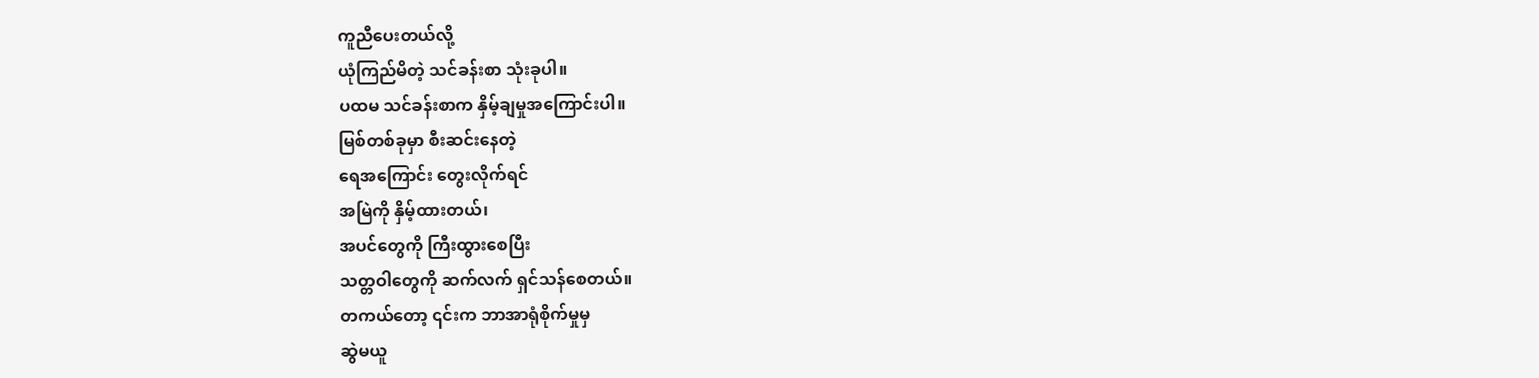ကူညီပေးတယ်လို့
ယုံကြည်မိတဲ့ သင်ခန်းစာ သုံးခုပါ။
ပထမ သင်ခန်းစာက နှိမ့်ချမှုအကြောင်းပါ။
မြစ်တစ်ခုမှာ စီးဆင်းနေတဲ့
ရေအကြောင်း တွေးလိုက်ရင်
အမြဲကို နှိမ့်ထားတယ်၊
အပင်တွေကို ကြီးထွားစေပြီး
သတ္တဝါတွေကို ဆက်လက် ရှင်သန်စေတယ်။
တကယ်တော့ ၎င်းက ဘာအာရုံစိုက်မှုမှ
ဆွဲမယူ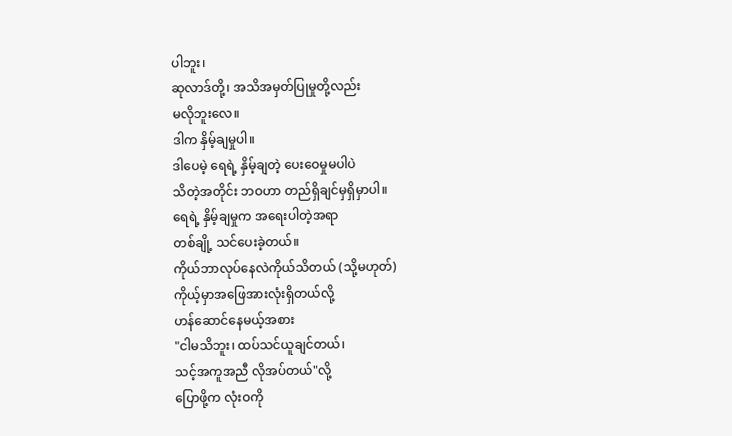ပါဘူး၊
ဆုလာဒ်တို့၊ အသိအမှတ်ပြုမှုတို့လည်း
မလိုဘူးလေ။
ဒါက နှိမ့်ချမှုပါ။
ဒါပေမဲ့ ရေရဲ့ နှိမ့်ချတဲ့ ပေးဝေမှုမပါပဲ
သိတဲ့အတိုင်း ဘဝဟာ တည်ရှိချင်မှရှိမှာပါ။
ရေရဲ့ နှိမ့်ချမှုက အရေးပါတဲ့အရာ
တစ်ချို့ သင်ပေးခဲ့တယ်။
ကိုယ်ဘာလုပ်နေလဲကိုယ်သိတယ် (သို့မဟုတ်)
ကိုယ့်မှာအဖြေအားလုံးရှိတယ်လို့
ဟန်ဆောင်နေမယ့်အစား
"ငါမသိဘူး၊ ထပ်သင်ယူချင်တယ်၊
သင့်အကူအညီ လိုအပ်တယ်"လို့
ပြောဖို့က လုံးဝကို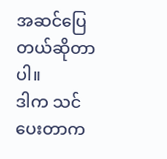အဆင်ပြေတယ်ဆိုတာပါ။
ဒါက သင်ပေးတာက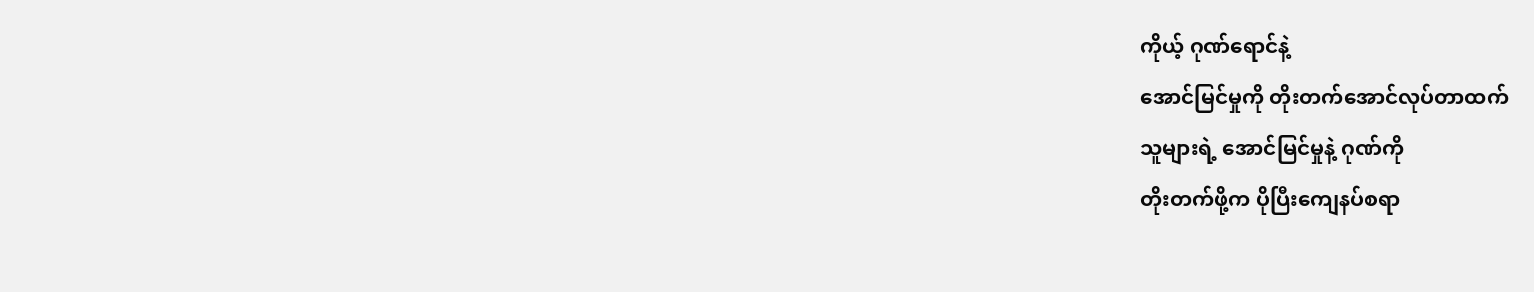ကိုယ့် ဂုဏ်ရောင်နဲ့
အောင်မြင်မှုကို တိုးတက်အောင်လုပ်တာထက်
သူများရဲ့ အောင်မြင်မှုနဲ့ ဂုဏ်ကို
တိုးတက်ဖို့က ပိုပြီးကျေနပ်စရာ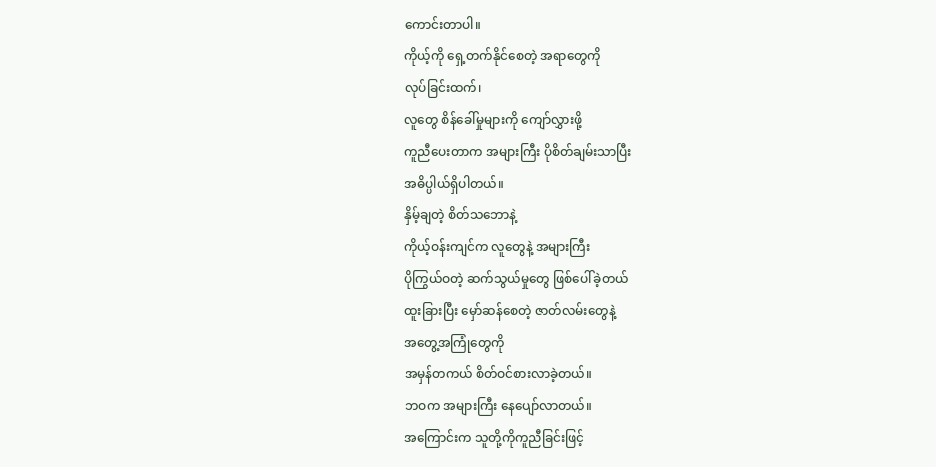ကောင်းတာပါ။
ကိုယ့်ကို ရှေ့တက်နိုင်စေတဲ့ အရာတွေကို
လုပ်ခြင်းထက်၊
လူတွေ စိန်ခေါ်မှုများကို ကျော်လွှားဖို့
ကူညီပေးတာက အများကြီး ပိုစိတ်ချမ်းသာပြီး
အဓိပ္ပါယ်ရှိပါတယ်။
နှိမ့်ချတဲ့ စိတ်သဘောနဲ့
ကိုယ့်ဝန်းကျင်က လူတွေနဲ့ အများကြီး
ပိုကြွယ်ဝတဲ့ ဆက်သွယ်မှုတွေ ဖြစ်ပေါ်ခဲ့တယ်
ထူးခြားပြီး မှော်ဆန်စေတဲ့ ဇာတ်လမ်းတွေနဲ့
အတွေ့အကြုံတွေကို
အမှန်တကယ် စိတ်ဝင်စားလာခဲ့တယ်။
ဘဝက အများကြီး နေပျော်လာတယ်။
အကြောင်းက သူတို့ကိုကူညီခြင်းဖြင့်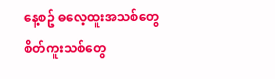နေ့စဥ် ဓလေ့ထူးအသစ်တွေ
စိတ်ကူးသစ်တွေ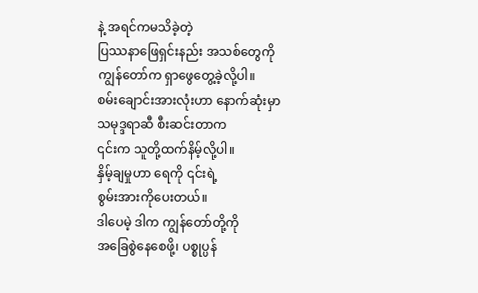နဲ့ အရင်ကမသိခဲ့တဲ့
ပြဿနာဖြေရှင်းနည်း အသစ်တွေကို
ကျွန်တော်က ရှာဖွေတွေ့ခဲ့လို့ပါ။
စမ်းချောင်းအားလုံးဟာ နောက်ဆုံးမှာ
သမုဒ္ဒရာဆီ စီးဆင်းတာက
၎င်းက သူတို့ထက်နိမ့်လို့ပါ။
နှိမ့်ချမှုဟာ ရေကို ၎င်းရဲ့
စွမ်းအားကိုပေးတယ်။
ဒါပေမဲ့ ဒါက ကျွန်တော်တို့ကို
အခြေစွဲနေစေဖို့၊ ပစ္စုပ္ပန်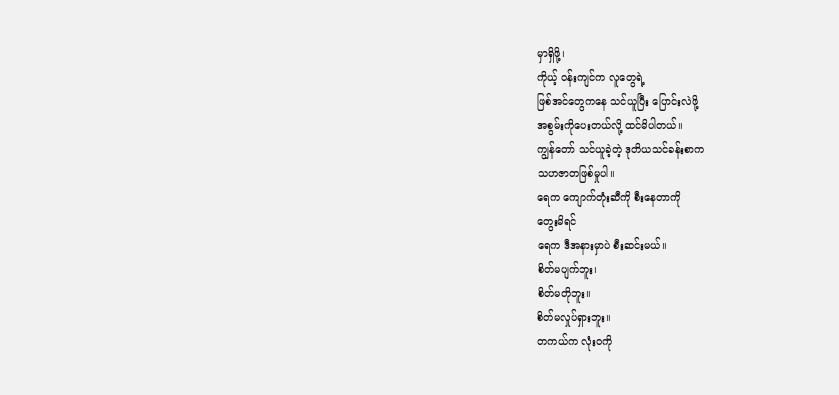မှာရှိဖို့၊
ကိုယ့် ဝန်းကျင်က လူတွေရဲ့
ဖြစ်အင်တွေကနေ သင်ယူပြီး ပြောင်းလဲဖို့
အစွမ်းကိုပေးတယ်လို့ ထင်မိပါတယ်။
ကျွန်တော် သင်ယူခဲ့တဲ့ ဒုတိယသင်ခန်းစာက
သဟဇာတဖြစ်မှုပါ။
ရေက ကျောက်တုံးဆီကို စီးနေတာကို
တွေးမိရင်
ရေက ဒီအနားမှာပဲ စီးဆင်းမယ်။
စိတ်မပျက်ဘူး၊
စိတ်မတိုဘူး။
စိတ်မလှုပ်ရှားဘူး။
တကယ်က လုံးဝကို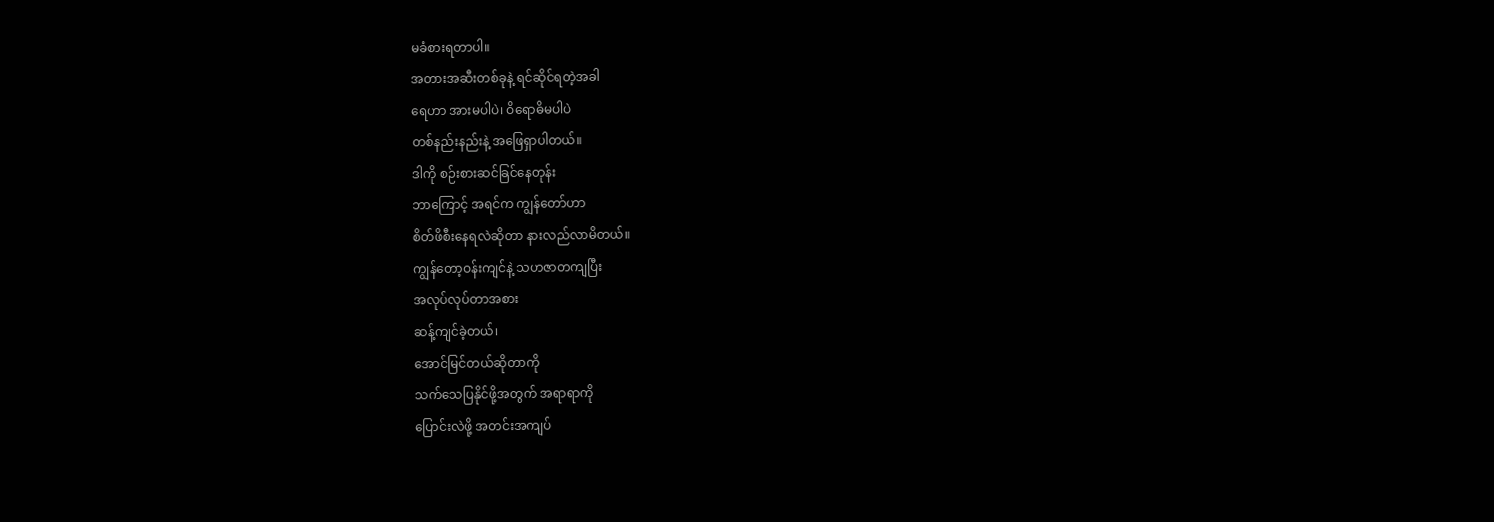မခံစားရတာပါ။
အတားအဆီးတစ်ခုနဲ့ ရင်ဆိုင်ရတဲ့အခါ
ရေဟာ အားမပါပဲ၊ ဝိရောဓိမပါပဲ
တစ်နည်းနည်းနဲ့ အဖြေရှာပါတယ်။
ဒါကို စဉ်းစားဆင်ခြင်နေတုန်း
ဘာကြောင့် အရင်က ကျွန်တော်ဟာ
စိတ်ဖိစီးနေရလဲဆိုတာ နားလည်လာမိတယ်။
ကျွန်တော့ဝန်းကျင်နဲ့ သဟဇာတကျပြီး
အလုပ်လုပ်တာအစား
ဆန့်ကျင်ခဲ့တယ်၊
အောင်မြင်တယ်ဆိုတာကို
သက်သေပြနိုင်ဖို့အတွက် အရာရာကို
ပြောင်းလဲဖို့ အတင်းအကျပ်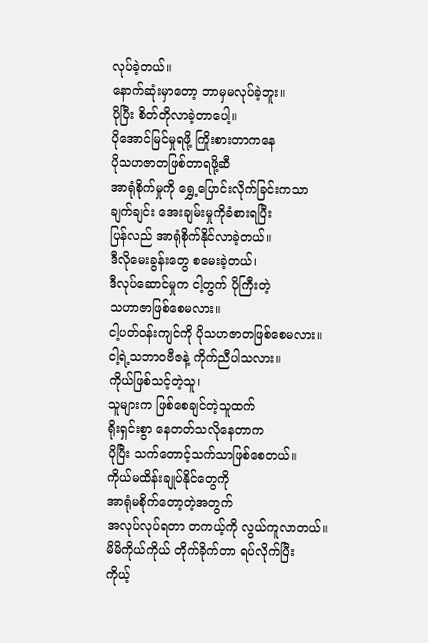လုပ်ခဲ့တယ်။
နောက်ဆုံးမှာတော့ ဘာမှမလုပ်ခဲ့ဘူး။
ပိုပြီး စိတ်တိုလာခဲ့တာပေါ့။
ပိုအောင်မြင်မှုရဖို့ ကြိုးစားတာကနေ
ပိုသဟဇာတဖြစ်တာရဖို့ဆီ
အာရုံစိုက်မှုကို ရွှေ့ပြောင်းလိုက်ခြင်းကသာ
ချက်ချင်း အေးချမ်းမှုကိုခံစားရပြီး
ပြန်လည် အာရုံစိုက်နိုင်လာခဲ့တယ်။
ဒီလိုမေးခွန်းတွေ စမေးခဲ့တယ်၊
ဒီလုပ်ဆောင်မှုက ငါ့တွက် ပိုကြီးတဲ့
သဟာဇာဖြစ်စေမလား။
ငါ့ပတ်ဝန်းကျင်ကို ပိုသဟဇာတဖြစ်စေမလား။
ငါ့ရဲ့သဘာဝဗီဇနဲ့ ကိုက်ညီပါသလား။
ကိုယ်ဖြစ်သင့်တဲ့သူ၊
သူများက ဖြစ်စေချင်တဲ့သူထက်
ရိုးရှင်းစွာ နေတတ်သလိုနေတာက
ပိုပြီး သက်တောင့်သက်သာဖြစ်စေတယ်။
ကိုယ်မထိန်းချုပ်နိုင်တွေကို
အာရုံမစိုက်တော့တဲ့အတွက်
အလုပ်လုပ်ရတာ တကယ့်ကို လွယ်ကူလာတယ်။
မိမိကိုယ်ကိုယ် တိုက်ခိုက်တာ ရပ်လိုက်ပြီး
ကိုယ့်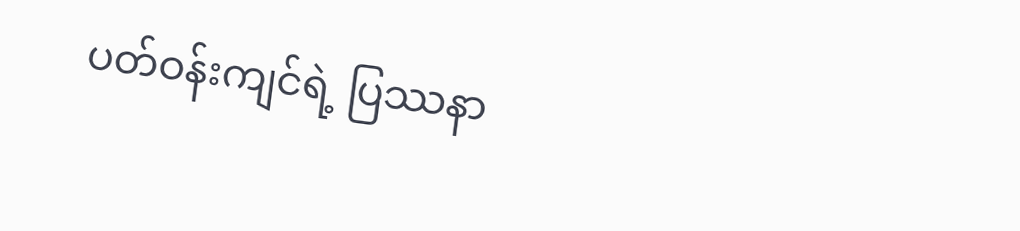ပတ်ဝန်းကျင်ရဲ့ ပြဿနာ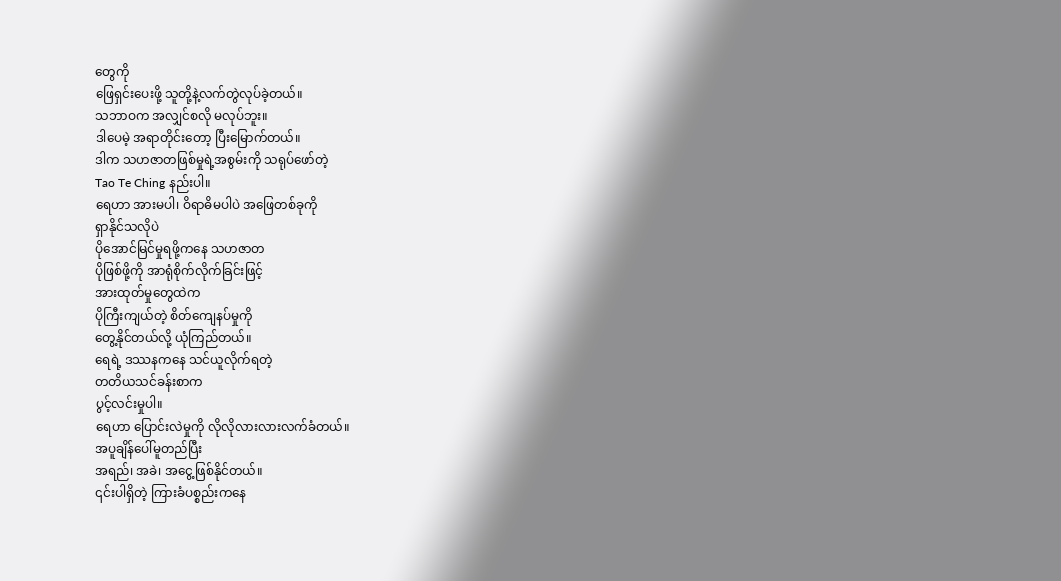တွေကို
ဖြေရှင်းပေးဖို့ သူတို့နဲ့လက်တွဲလုပ်ခဲ့တယ်။
သဘာဝက အလျှင်စလို မလုပ်ဘူး။
ဒါပေမဲ့ အရာတိုင်းတော့ ပြီးမြောက်တယ်။
ဒါက သဟဇာတဖြစ်မှုရဲ့အစွမ်းကို သရုပ်ဖော်တဲ့
Tao Te Ching နည်းပါ။
ရေဟာ အားမပါ၊ ဝိရာဓိမပါပဲ အဖြေတစ်ခုကို
ရှာနိုင်သလိုပဲ
ပိုအောင်မြင်မှုရဖို့ကနေ သဟဇာတ
ပိုဖြစ်ဖို့ကို အာရုံစိုက်လိုက်ခြင်းဖြင့်
အားထုတ်မှုတွေထဲက
ပိုကြီးကျယ်တဲ့ စိတ်ကျေနပ်မှုကို
တွေ့နိုင်တယ်လို့ ယုံကြည်တယ်။
ရေရဲ့ ဒဿနကနေ သင်ယူလိုက်ရတဲ့
တတိယသင်ခန်းစာက
ပွင့်လင်းမှုပါ။
ရေဟာ ပြောင်းလဲမှုကို လိုလိုလားလားလက်ခံတယ်။
အပူချိန်ပေါ်မူတည်ပြီး
အရည်၊ အခဲ၊ အငွေ့ဖြစ်နိုင်တယ်။
၎င်းပါရှိတဲ့ ကြားခံပစ္စည်းကနေ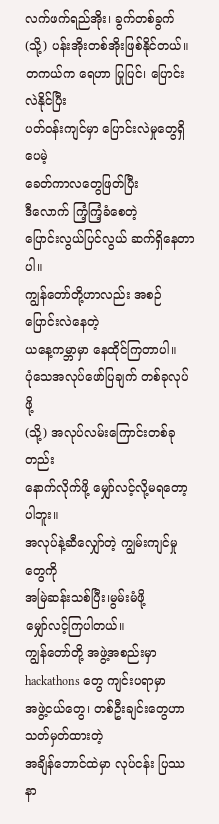လက်ဖက်ရည်အိုး၊ ခွက်တစ်ခွက်
(သို့) ပန်းအိုးတစ်အိုးဖြစ်နိုင်တယ်။
တကယ်က ရေဟာ ပြုပြင်၊ ပြောင်းလဲနိုင်ပြီး
ပတ်ဝန်းကျင်မှာ ပြောင်းလဲမှုတွေရှိပေမဲ့
ခေတ်ကာလတွေဖြတ်ပြီး
ဒီလောက် ကြံ့ကြံ့ခံစေတဲ့
ပြောင်းလွယ်ပြင်လွယ် ဆက်ရှိနေတာပါ။
ကျွန်တော်တို့ဟာလည်း အစဉ်ပြောင်းလဲနေတဲ့
ယနေ့ကမ္ဘာမှာ နေထိုင်ကြတာပါ။
ပုံသေအလုပ်ဖော်ပြချက် တစ်ခုလုပ်ဖို့
(သို့) အလုပ်လမ်းကြောင်းတစ်ခုတည်း
နောက်လိုက်ဖို့ မျှော်လင့်လို့မရတော့ပါဘူး။
အလုပ်နဲ့ဆီလျှော်တဲ့ ကျွမ်းကျင်မှုတွေကို
အမြဲဆန်းသစ်ပြီး၊မွမ်းမံဖို့
မျှော်လင့်ကြပါတယ်။
ကျွန်တော်တို့ အဖွဲ့အစည်းမှာ
hackathons တွေ ကျင်းပရာမှာ
အဖွဲ့ငယ်တွေ၊ တစ်ဦးချင်းတွေဟာ သတ်မှတ်ထားတဲ့
အချိန်ဘောင်ထဲမှာ လုပ်ငန်း ပြဿနာ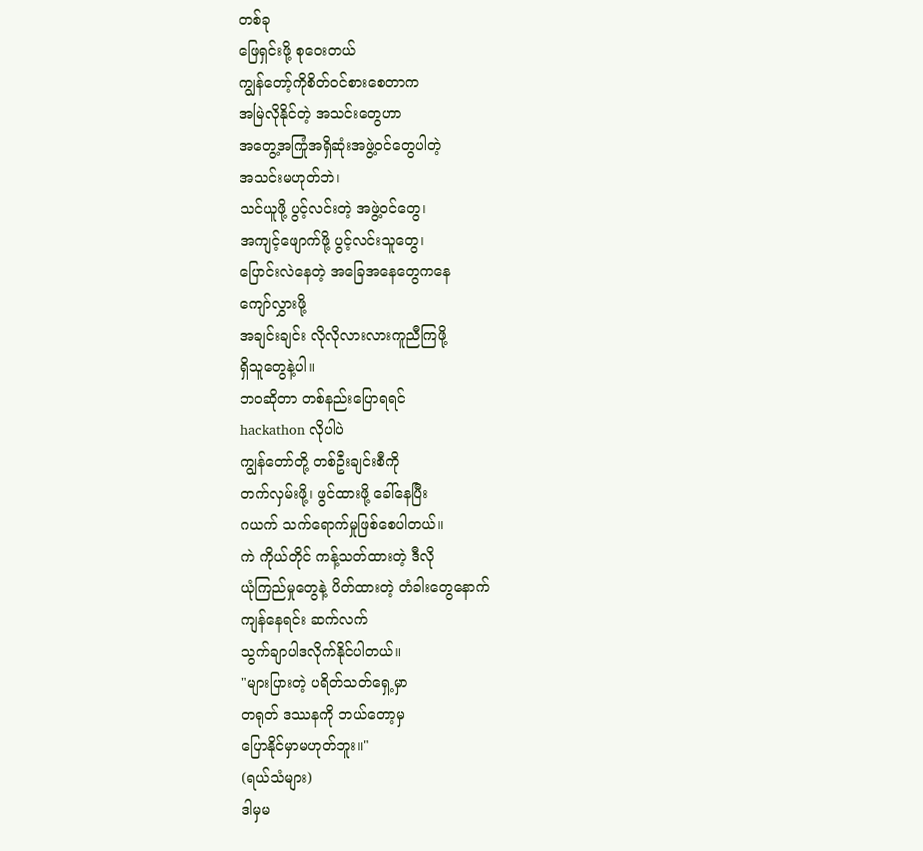တစ်ခု
ဖြေရှင်းဖို့ စုဝေးတယ်
ကျွန်တော့်ကိုစိတ်ဝင်စားစေတာက
အမြဲလိုနိုင်တဲ့ အသင်းတွေဟာ
အတွေ့အကြုံအရှိဆုံးအဖွဲ့ဝင်တွေပါတဲ့
အသင်းမဟုတ်ဘဲ၊
သင်ယူဖို့ ပွင့်လင်းတဲ့ အဖွဲ့ဝင်တွေ၊
အကျင့်ဖျောက်ဖို့ ပွင့်လင်းသူတွေ၊
ပြောင်းလဲနေတဲ့ အခြေအနေတွေကနေ
ကျော်လွှားဖို့
အချင်းချင်း လိုလိုလားလားကူညီကြဖို့
ရှိသူတွေနဲ့ပါ။
ဘဝဆိုတာ တစ်နည်းပြောရရင်
hackathon လိုပါပဲ
ကျွန်တော်တို့ တစ်ဦးချင်းစီကို
တက်လှမ်းဖို့၊ ဖွင်ထားဖို့ ခေါ်နေပြီး
ဂယက် သက်ရောက်မှုဖြစ်စေပါတယ်။
ကဲ ကိုယ်တိုင် ကန့်သတ်ထားတဲ့ ဒီလို
ယုံကြည်မှုတွေနဲ့ ပိတ်ထားတဲ့ တံခါးတွေနောက်
ကျန်နေရင်း ဆက်လက်
သွက်ချာပါဒလိုက်နိုင်ပါတယ်။
"များပြားတဲ့ ပရိတ်သတ်ရှေ့မှာ
တရုတ် ဒဿနကို ဘယ်တော့မှ
ပြောနိုင်မှာမဟုတ်ဘူး။"
(ရယ်သံများ)
ဒါမှမ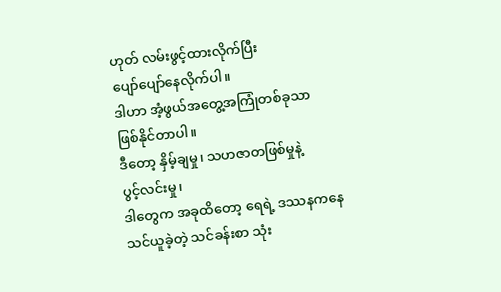ဟုတ် လမ်းဖွင့်ထားလိုက်ပြီး
ပျော်ပျော်နေလိုက်ပါ။
ဒါဟာ အံ့ဖွယ်အတွေ့အကြုံတစ်ခုသာ
ဖြစ်နိုင်တာပါ။
ဒီတော့ နှိမ့်ချမှု၊ သဟဇာတဖြစ်မှုနဲ့
ပွင့်လင်းမှု၊
ဒါတွေက အခုထိတော့ ရေရဲ့ ဒဿနကနေ
သင်ယူခဲ့တဲ့ သင်ခန်းစာ သုံး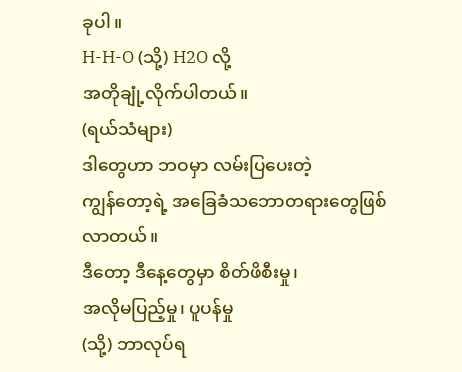ခုပါ။
H-H-O (သို့) H2O လို့
အတိုချုံ့လိုက်ပါတယ်။
(ရယ်သံများ)
ဒါတွေဟာ ဘဝမှာ လမ်းပြပေးတဲ့
ကျွန်တော့ရဲ့ အခြေခံသဘောတရားတွေဖြစ်လာတယ်။
ဒီတော့ ဒီနေ့တွေမှာ စိတ်ဖိစီးမှု၊
အလိုမပြည့်မှု၊ ပူပန်မှု
(သို့) ဘာလုပ်ရ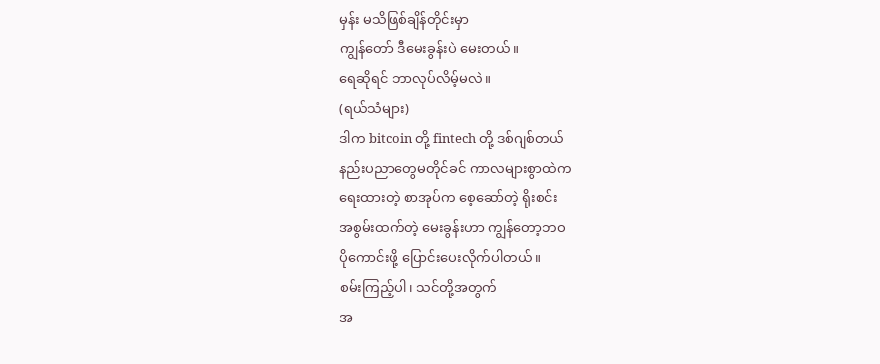မှန်း မသိဖြစ်ချိန်တိုင်းမှာ
ကျွန်တော် ဒီမေးခွန်းပဲ မေးတယ်။
ရေဆိုရင် ဘာလုပ်လိမ့်မလဲ။
(ရယ်သံများ)
ဒါက bitcoin တို့ fintech တို့ ဒစ်ဂျစ်တယ်
နည်းပညာတွေမတိုင်ခင် ကာလများစွာထဲက
ရေးထားတဲ့ စာအုပ်က စေ့ဆော်တဲ့ ရိုးစင်း
အစွမ်းထက်တဲ့ မေးခွန်းဟာ ကျွန်တော့ဘဝ
ပိုကောင်းဖို့ ပြောင်းပေးလိုက်ပါတယ်။
စမ်းကြည့်ပါ၊ သင်တို့အတွက်
အ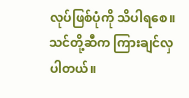လုပ်ဖြစ်ပုံကို သိပါရစေ။
သင်တို့ဆီက ကြားချင်လှပါတယ်။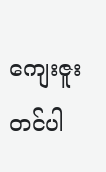ကျေးဇူးတင်ပါ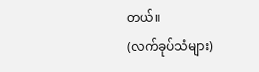တယ်။
(လက်ခုပ်သံများ)